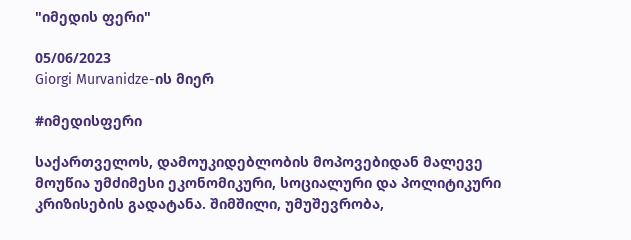"იმედის ფერი"

05/06/2023
Giorgi Murvanidze-ის მიერ

#იმედისფერი

საქართველოს, დამოუკიდებლობის მოპოვებიდან მალევე მოუწია უმძიმესი ეკონომიკური, სოციალური და პოლიტიკური კრიზისების გადატანა. შიმშილი, უმუშევრობა,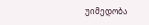უიმედობა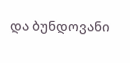და ბუნდოვანი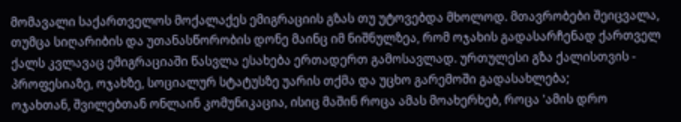მომავალი საქართველოს მოქალაქეს ემიგრაციის გზას თუ უტოვებდა მხოლოდ. მთავრობები შეიცვალა, თუმცა სიღარიბის და უთანასწორობის დონე მაინც იმ ნიშნულზეა, რომ ოჯახის გადასარჩენად ქართველ ქალს კვლავაც ემიგრაციაში წასვლა ესახება ერთადერთ გამოსავლად. ურთულესი გზა ქალისთვის - პროფესიაზე, ოჯახზე, სოციალურ სტატუსზე უარის თქმა და უცხო გარემოში გადასახლება;
ოჯახთან, შვილებთან ონლაინ კომუნიკაცია, ისიც მაშინ როცა ამას მოახერხებ, როცა 'ამის დრო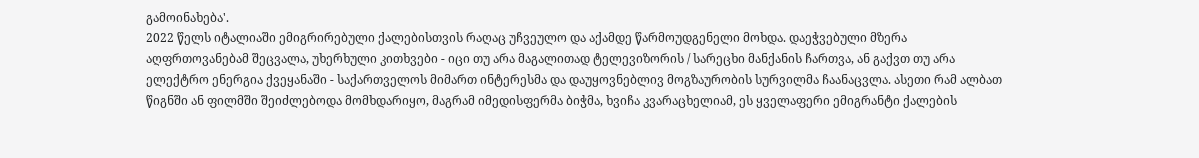გამოინახება'.
2022 წელს იტალიაში ემიგრირებული ქალებისთვის რაღაც უჩვეულო და აქამდე წარმოუდგენელი მოხდა. დაეჭვებული მზერა აღფრთოვანებამ შეცვალა, უხერხული კითხვები - იცი თუ არა მაგალითად ტელევიზორის / სარეცხი მანქანის ჩართვა, ან გაქვთ თუ არა ელექტრო ენერგია ქვეყანაში - საქართველოს მიმართ ინტერესმა და დაუყოვნებლივ მოგზაურობის სურვილმა ჩაანაცვლა. ასეთი რამ ალბათ წიგნში ან ფილმში შეიძლებოდა მომხდარიყო, მაგრამ იმედისფერმა ბიჭმა, ხვიჩა კვარაცხელიამ, ეს ყველაფერი ემიგრანტი ქალების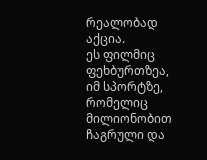რეალობად აქცია.
ეს ფილმიც ფეხბურთზეა, იმ სპორტზე, რომელიც მილიონობით ჩაგრული და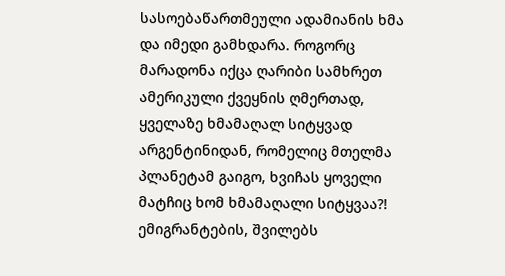სასოებაწართმეული ადამიანის ხმა და იმედი გამხდარა. როგორც მარადონა იქცა ღარიბი სამხრეთ ამერიკული ქვეყნის ღმერთად, ყველაზე ხმამაღალ სიტყვად არგენტინიდან, რომელიც მთელმა პლანეტამ გაიგო, ხვიჩას ყოველი მატჩიც ხომ ხმამაღალი სიტყვაა?! ემიგრანტების, შვილებს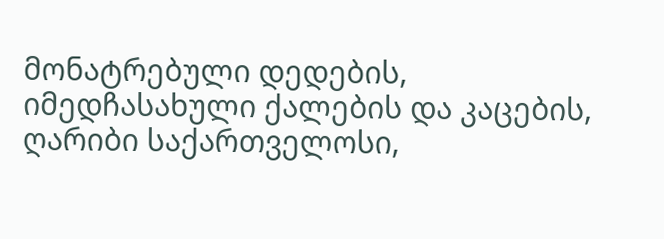მონატრებული დედების, იმედჩასახული ქალების და კაცების, ღარიბი საქართველოსი,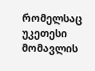რომელსაც უკეთესი მომავლის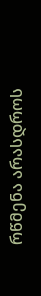რწმენა არასდროს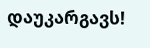დაუკარგავს!